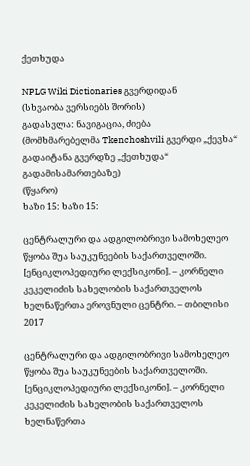ქეთხუდა

NPLG Wiki Dictionaries გვერდიდან
(სხვაობა ვერსიებს შორის)
გადასვლა: ნავიგაცია, ძიება
(მომხმარებელმა Tkenchoshvili გვერდი „ქევხა“ გადაიტანა გვერდზე „ქეთხუდა“ გადამისამართებაზე)
(წყარო)
ხაზი 15: ხაზი 15:

ცენტრალური და ადგილობრივი სამოხელეო წყობა შუა საუკუნეების საქართველოში. [ენციკლოპედიური ლექსიკონი]. – კორნელი კეკელიძის სახელობის საქართველოს ხელნაწერთა ეროვნული ცენტრი. – თბილისი 2017

ცენტრალური და ადგილობრივი სამოხელეო წყობა შუა საუკუნეების საქართველოში. [ენციკლოპედიური ლექსიკონი]. – კორნელი კეკელიძის სახელობის საქართველოს ხელნაწერთა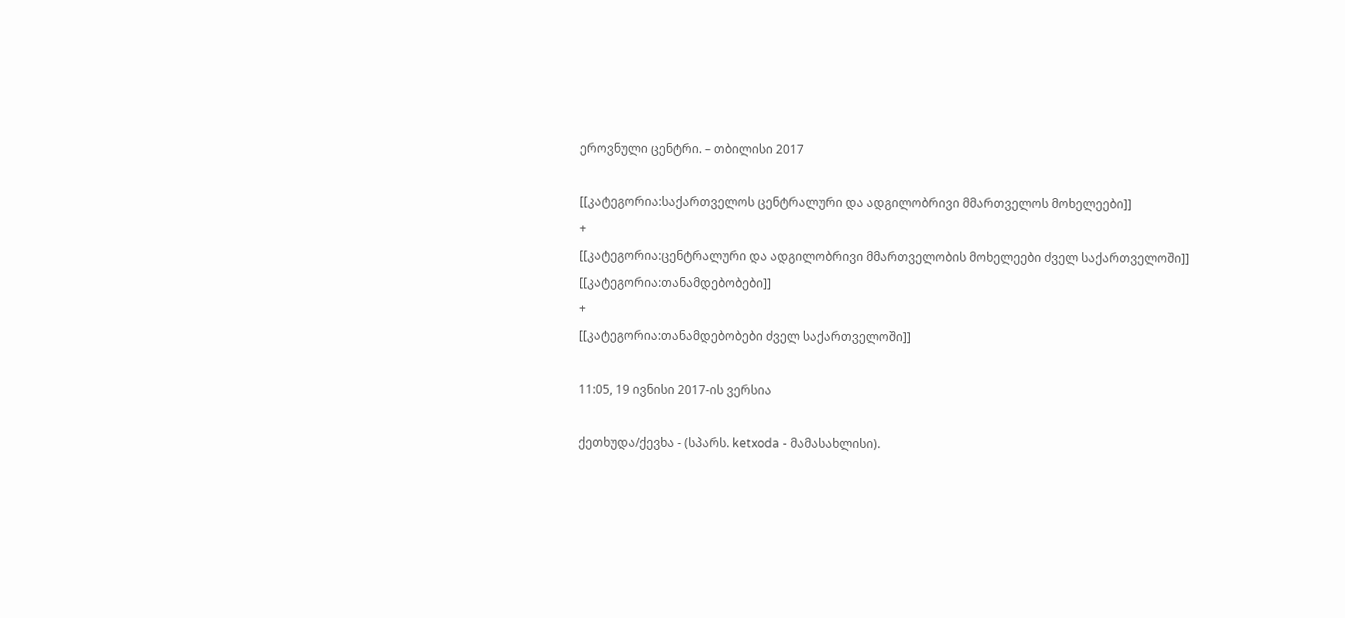ეროვნული ცენტრი. – თბილისი 2017

[[კატეგორია:საქართველოს ცენტრალური და ადგილობრივი მმართველოს მოხელეები]]
+
[[კატეგორია:ცენტრალური და ადგილობრივი მმართველობის მოხელეები ძველ საქართველოში]]
[[კატეგორია:თანამდებობები]]
+
[[კატეგორია:თანამდებობები ძველ საქართველოში]]

11:05, 19 ივნისი 2017-ის ვერსია

ქეთხუდა/ქევხა - (სპარს. ketxoda - მამასახლისი).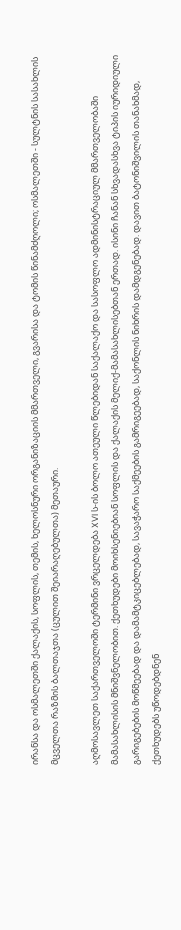ირანსა და ოსმალეთში ქალაქის, სოფლის, თემის, ხელოსნური ორგანიზაციის მმართველი, გვარისა და ტომის წინამძღოლი; ოსმალეთში - სულტნის სასახლის მცველთა რაზმის ბალთაჯთა (ცულით შეიარაღებულთა) მეთაური.

აღმოსავლეთ საქართველოში ტერმინი ვრცელდება XVI ს-ის ბოლო ათეული წლებიდან საქალაქო და სასოფლო ადმინისტრაციულ მმართველობაში მამასახლისის მნიშვნელობით. ქეთხუდები მოიხსენიებიან სოფლის და ქალაქის მელიქ-მამასახლისებთან ერთად. ისინი ჩანან სხვადასხვა ტიპის იურიდიული გარიგებების მოწმეებად და დამამტკიცებლებად, სავაჭარო საქმეების გამრიგეებად, საქონლის ნიხრის დამდგენებად. დავით ბატონიშვილის თანახმად, ქეთხუდებს უწოდებდნენ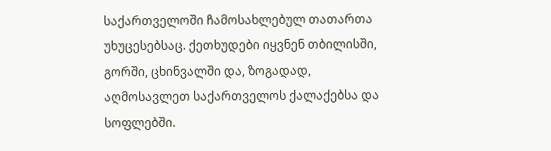საქართველოში ჩამოსახლებულ თათართა უხუცესებსაც. ქეთხუდები იყვნენ თბილისში, გორში, ცხინვალში და, ზოგადად, აღმოსავლეთ საქართველოს ქალაქებსა და სოფლებში.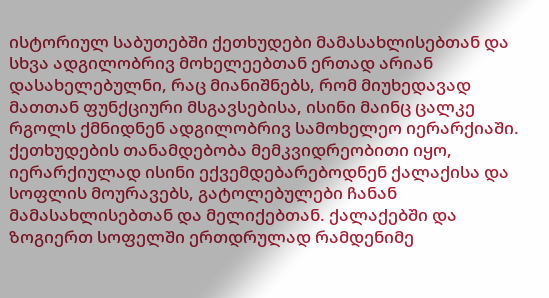ისტორიულ საბუთებში ქეთხუდები მამასახლისებთან და სხვა ადგილობრივ მოხელეებთან ერთად არიან დასახელებულნი, რაც მიანიშნებს, რომ მიუხედავად მათთან ფუნქციური მსგავსებისა, ისინი მაინც ცალკე რგოლს ქმნიდნენ ადგილობრივ სამოხელეო იერარქიაში. ქეთხუდების თანამდებობა მემკვიდრეობითი იყო, იერარქიულად ისინი ექვემდებარებოდნენ ქალაქისა და სოფლის მოურავებს, გატოლებულები ჩანან მამასახლისებთან და მელიქებთან. ქალაქებში და ზოგიერთ სოფელში ერთდრულად რამდენიმე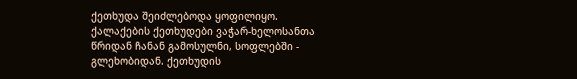ქეთხუდა შეიძლებოდა ყოფილიყო. ქალაქების ქეთხუდები ვაჭარ-ხელოსანთა წრიდან ჩანან გამოსულნი, სოფლებში - გლეხობიდან. ქეთხუდის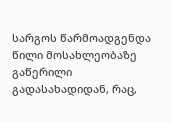სარგოს წარმოადგენდა წილი მოსახლეობაზე გაწერილი გადასახადიდან, რაც,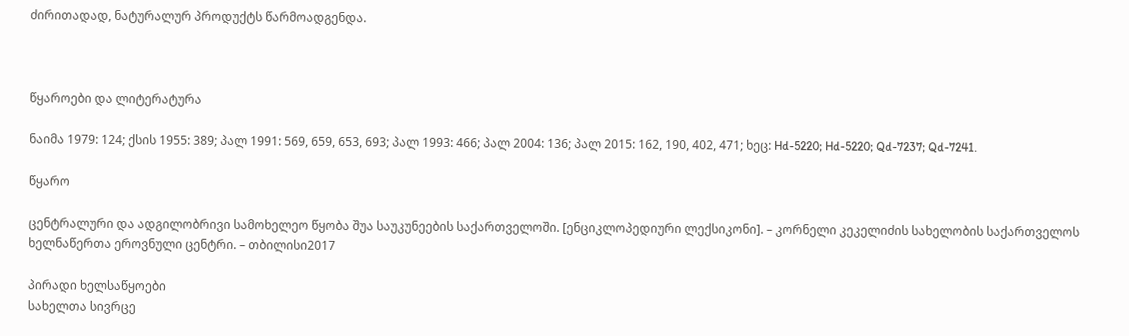ძირითადად, ნატურალურ პროდუქტს წარმოადგენდა.



წყაროები და ლიტერატურა

ნაიმა 1979: 124; ქსის 1955: 389; პალ 1991: 569, 659, 653, 693; პალ 1993: 466; პალ 2004: 136; პალ 2015: 162, 190, 402, 471; ხეც: Hd-5220; Hd-5220; Qd-7237; Qd-7241.

წყარო

ცენტრალური და ადგილობრივი სამოხელეო წყობა შუა საუკუნეების საქართველოში. [ენციკლოპედიური ლექსიკონი]. – კორნელი კეკელიძის სახელობის საქართველოს ხელნაწერთა ეროვნული ცენტრი. – თბილისი2017

პირადი ხელსაწყოები
სახელთა სივრცე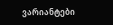ვარიანტები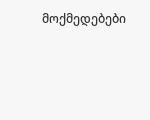მოქმედებები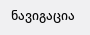ნავიგაცია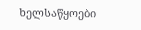ხელსაწყოები